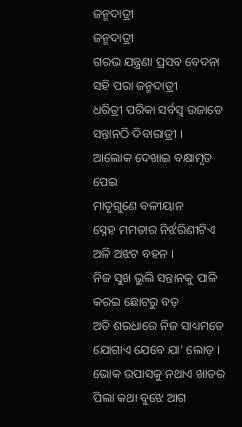ଜନ୍ମଦାତ୍ରୀ
ଜନ୍ମଦାତ୍ରୀ
ଗରଭ ଯନ୍ତ୍ରଣା ପ୍ରସବ ବେଦନା
ସହି ପରା ଜନ୍ମଦାତ୍ରୀ
ଧରିତ୍ରୀ ପରିକା ସର୍ବସ୍ବ ଉଜାଡେ
ସନ୍ତାନଠି ଦିବାରାତ୍ରୀ ।
ଆଲୋକ ଦେଖାଇ ବକ୍ଷାମୃତ ପେଇ
ମାତୃଗୁଣେ ବଳୀୟାନ
ସ୍ନେହ ମମତାର ନିର୍ଝରିଣୀଟିଏ
ଅଳି ଅଝଟ ବହନ ।
ନିଜ ସୁଖ ଭୁଲି ସନ୍ତାନକୁ ପାଳି
କରଇ ଛୋଟରୁ ବଡ଼
ଅତି ଶରଧାରେ ନିଜ ସାଧ୍ୟମତେ
ଯୋଗାଏ ଯେବେ ଯା' ଲୋଡ଼ ।
ଭୋକ ଉପାସକୁ ନଥାଏ ଖାତର
ପିଲା କଥା ବୁଝେ ଆଗ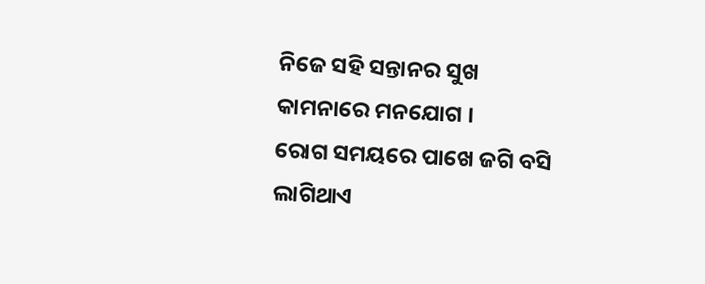ନିଜେ ସହି ସନ୍ତାନର ସୁଖ
କାମନାରେ ମନଯୋଗ ।
ରୋଗ ସମୟରେ ପାଖେ ଜଗି ବସି
ଲାଗିଥାଏ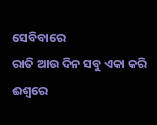ସେବିବାରେ
ରାତି ଆଉ ଦିନ ସବୁ ଏକା କରି
ଈଶ୍ବରେ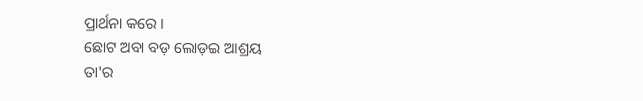ପ୍ରାର୍ଥନା କରେ ।
ଛୋଟ ଅବା ବଡ଼ ଲୋଡ଼ଇ ଆଶ୍ରୟ
ତା'ର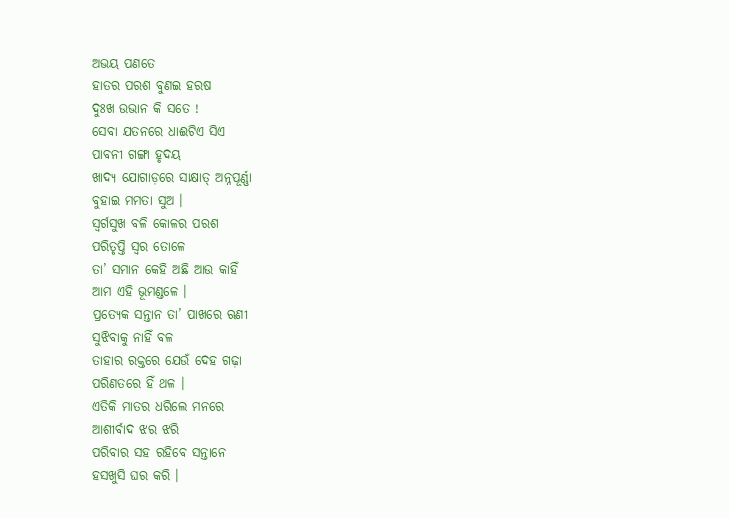ଅଭୟ ପଣତେ
ହାତର ପରଶ ବୁଣଇ ହରଷ
ଦୁଃଖ ଉଭାନ କି ସତେ !
ସେବା ଯତନରେ ଧାଈଟିଏ ସିଏ
ପାବନୀ ଗଙ୍ଗା ହୃଦୟ
ଖାଦ୍ୟ ଯୋଗାଡ଼ରେ ସାକ୍ଷାତ୍ ଅନ୍ନପୂର୍ଣ୍ଣା
ବୁହାଇ ମମତା ସୁଅ ।
ସ୍ବର୍ଗସୁଖ ବଳି କୋଳର ପରଶ
ପରିତୃପ୍ତି ସ୍ବର ତୋଳେ
ତା’ ସମାନ କେହି ଅଛି ଆଉ କାହିଁ
ଆମ ଏହି ଭୂମଣ୍ଡଳେ ।
ପ୍ରତ୍ୟେକ ସନ୍ତାନ ତା’ ପାଖରେ ଋଣୀ
ସୁଝିବାକୁ ନାହିଁ ବଳ
ତାହାର ରକ୍ତରେ ଯେଉଁ ଦେହ ଗଢ଼ା
ପରିଣତରେ ହିଁ ଥଳ ।
ଏତିକି ମାତର ଧରିଲେ ମନରେ
ଆଶୀର୍ବାଦ ଝର ଝରି
ପରିବାର ସହ ରହିବେ ସନ୍ତାନେ
ହସଖୁସି ଘର କରି ।